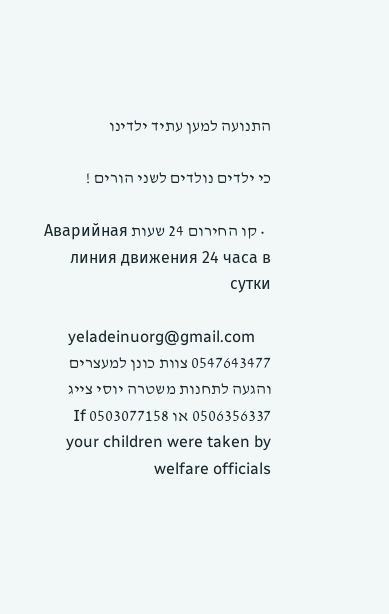התנועה למען עתיד ילדינו

כי ילדים נולדים לשני הורים !

  • קו החירום 24 שעות Аварийная линия движения 24 часа в сутки

    yeladeinuorg@gmail.com 0547643477 צוות כונן למעצרים והגעה לתחנות משטרה יוסי צייג 0506356337 או 0503077158 If your children were taken by welfare officials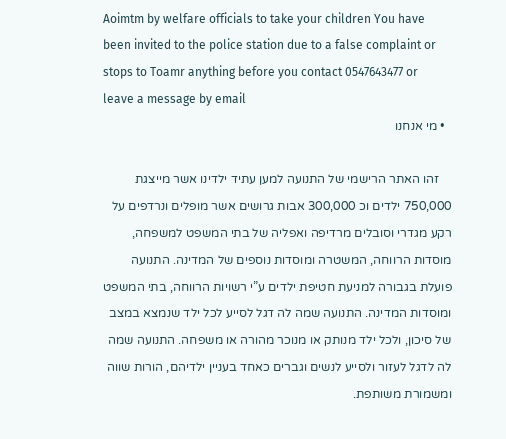Aoimtm by welfare officials to take your children You have been invited to the police station due to a false complaint or stops to Toamr anything before you contact 0547643477 or leave a message by email
  • מי אנחנו

    זהו האתר הרישמי של התנועה למען עתיד ילדינו אשר מייצגת 750,000 ילדים וכ 300,000 אבות גרושים אשר מופלים ונרדפים על רקע מגדרי וסובלים מרדיפה ואפליה של בתי המשפט למשפחה, מוסדות הרווחה, המשטרה ומוסדות נוספים של המדינה. התנועה פועלת בגבורה למניעת חטיפת ילדים ע”י רשויות הרווחה, בתי המשפט ומוסדות המדינה. התנועה שמה לה דגל לסייע לכל ילד שנמצא במצב של סיכון, ולכל ילד מנותק או מנוכר מהורה או משפחה. התנועה שמה לה לדגל לעזור ולסייע לנשים וגברים כאחד בעניין ילדיהם, הורות שווה ומשמורת משותפת.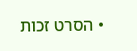• הסרט זכות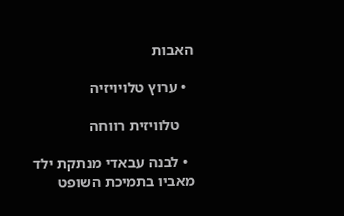האבות

  • ערוץ טלויויזיה

    טלוויזית רווחה

  • לבנה עבאדי מנתקת ילד מאביו בתמיכת השופט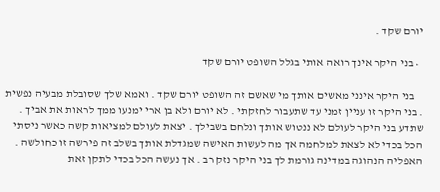יורם שקד .

  • בני היקר אינך רואה אותי בגלל השופט יורם שקד

    בני היקר אינני מאשים אותך מי שאשם זה השופט יורם שקד . ואמא שלך שסובלת מבעיה נפשית . בני היקר זו עניין זמני עד שתעבור לחזקתי . לא יורם ולא בן ארי ימנעו ממך לראות את אביך . שתדע בני היקר לעולם לא ננטוש אותך ונלחם בשבילך . יצאת לעולם למציאות קשה כאשר ניסתי הכל בכדי לא לצאת למלחמה אך מה לעשות האישה שמגדלת אותך בשלב זה פירשה זו כחולשה . האפליה הנהוגה במדינה גורמת לך בני היקר נזק רב . אך נעשה הכל בכדי לתקן זאת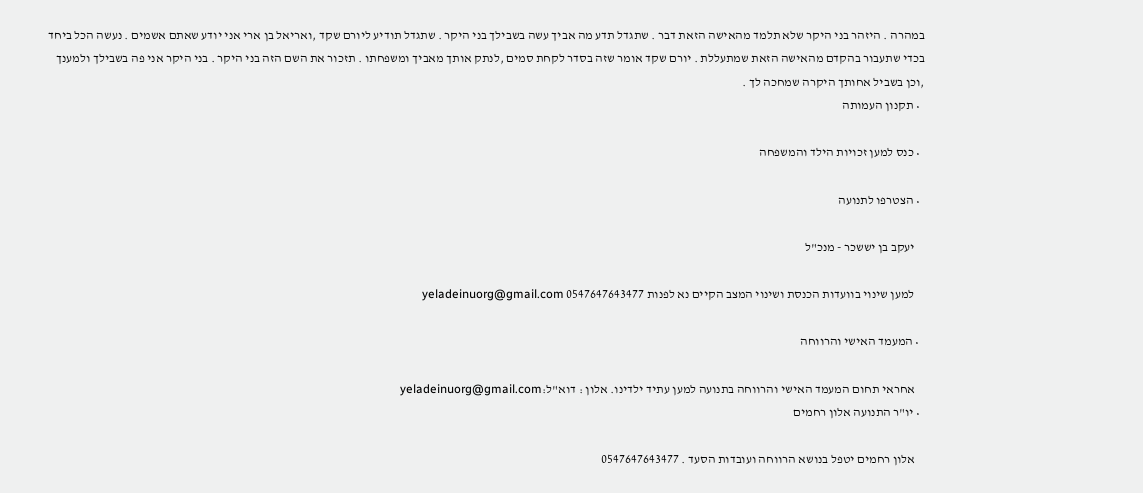במהרה . היזהר בני היקר שלא תלמד מהאישה הזאת דבר . שתגדל תדע מה אביך עשה בשבילך בני היקר . שתגדל תודיע ליורם שקד ,ואריאל בן ארי אני יודע שאתם אשמים . נעשה הכל ביחד בכדי שתעבור בהקדם מהאישה הזאת שמתעללת . יורם שקד אומר שזה בסדר לקחת סמים ,לנתק אותך מאביך ומשפחתו . תזכור את השם הזה בני היקר . בני היקר אני פה בשבילך ולמענך ,וכן בשביל אחותך היקרה שמחכה לך .
  • תקנון העמותה

  • כנס למען זכויות הילד והמשפחה

  • הצטרפו לתנועה

    יעקב בן יששכר - מנכ"ל

    למען שינוי בוועדות הכנסת ושינוי המצב הקיים נא לפנות 0547647643477 yeladeinuorg@gmail.com

  • המעמד האישי והרווחה

    אחראי תחום המעמד האישי והרווחה בתנועה למען עתיד ילדינו. אלון : דוא"ל:yeladeinuorg@gmail.com
  • יו"ר התנועה אלון רחמים

    אלון רחמים יטפל בנושא הרווחה ועובדות הסעד . 0547647643477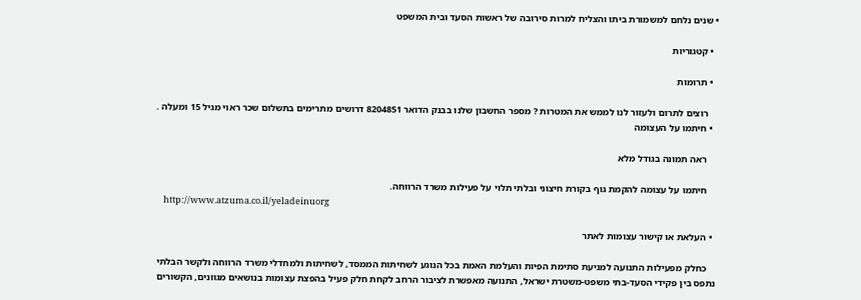• שנים נלחם למשמורת ביתו והצליח למרות סירובה של ראשות הסעד ובית המשפט

  • קטגוריות

  • תרומות

    רוצים לתרום ולעזור לנו לממש את המטרות ? מספר החשבון שלנו בבנק הדואר 8204851 דרושים מתרימים בתשלום שכר ראוי מגיל 15 ומעלה .
  • חיתמו על העצומה

    ראה תמונה בגודל מלא

    חיתמו על עצומה להקמת גוף בקורת חיצוני ובלתי תלוי על פעילות משרד הרווחה.
    http://www.atzuma.co.il/yeladeinuorg

  • העלאת או קישור עצומות לאתר

    כחלק מפעילות התנועה למניעת סתימת הפיות והעלמת האמת בכל הנוגע לשחיתות הממסד, לשחיתות ולמחדלי משרד הרווחה ולקשר הבלתי נתפס בין פקידי הסעד-בתי משפט-משטרת ישראל, התנועה מאפשרת לציבור הרחב לקחת חלק פעיל בהפצת עצומות בנושאים מגוונים, הקשורים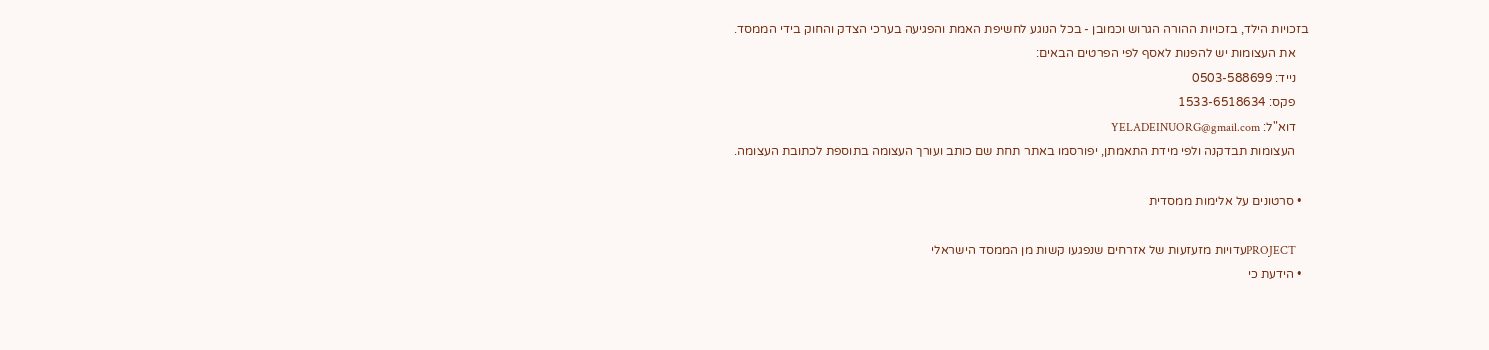בזכויות הילד, בזכויות ההורה הגרוש וכמובן - בכל הנוגע לחשיפת האמת והפגיעה בערכי הצדק והחוק בידי הממסד.
    את העצומות יש להפנות לאסף לפי הפרטים הבאים:
    נייד: 0503-588699
    פקס: 1533-6518634
    דוא"ל: YELADEINUORG@gmail.com
    העצומות תבדקנה ולפי מידת התאמתן, יפורסמו באתר תחת שם כותב ועורך העצומה בתוספת לכתובת העצומה.

  • סרטונים על אלימות ממסדית

    PROJECTעדויות מזעזעות של אזרחים שנפגעו קשות מן הממסד הישראלי
  • הידעת כי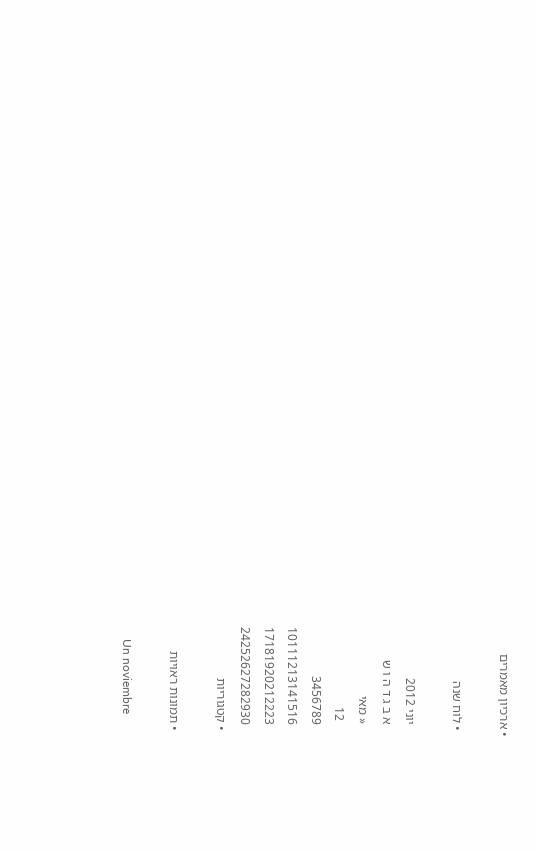• ארכיון מאמרים

  • לוח שנה

    יוני 2012
    א ב ג ד ה ו ש
    « מאי
     12
    3456789
    10111213141516
    17181920212223
    24252627282930
  • קטגוריות

  • תמונות ראויות

    Un noviembre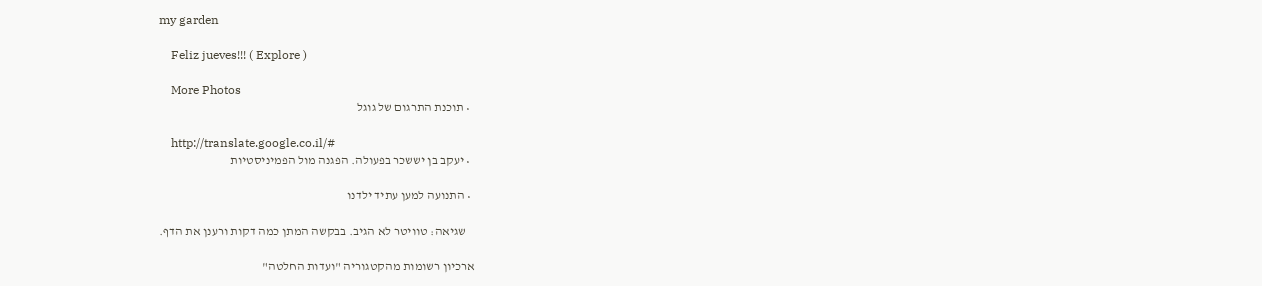my garden

    Feliz jueves!!! ( Explore )

    More Photos
  • תוכנת התרגום של גוגל

    http://translate.google.co.il/#
  • יעקב בן יששכר בפעולה. הפגנה מול הפמיניסטיות

  • התנועה למען עתיד ילדנו

    שגיאה: טוויטר לא הגיב. בבקשה המתן כמה דקות ורענן את הדף.

ארכיון רשומות מהקטגוריה "ועדות החלטה"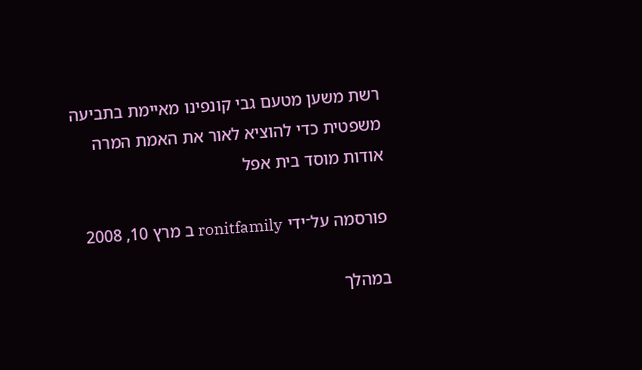רשת משען מטעם גבי קונפינו מאיימת בתביעה משפטית כדי להוציא לאור את האמת המרה אודות מוסד בית אפל

פורסמה על־ידי ronitfamily ב מרץ 10, 2008

במהלך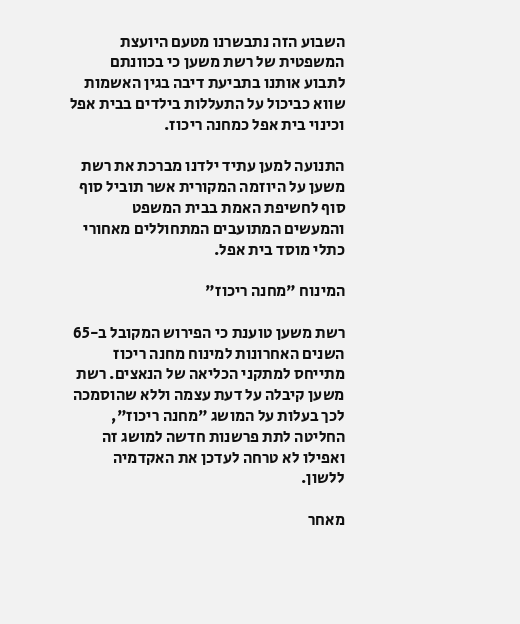השבוע הזה נתבשרנו מטעם היועצת המשפטית של רשת משען כי בכוונתם לתבוע אותנו בתביעת דיבה בגין האשמות שווא כביכול על התעללות בילדים בבית אפל וכינוי בית אפל כמחנה ריכוז.

התנועה למען עתיד ילדנו מברכת את רשת משען על היוזמה המקורית אשר תוביל סוף סוף לחשיפת האמת בבית המשפט והמעשים המתועבים המתחוללים מאחורי כתלי מוסד בית אפל.

המינוח "מחנה ריכוז"

רשת משען טוענת כי הפירוש המקובל ב-65 השנים האחרונות למינוח מחנה ריכוז מתייחס למתקני הכליאה של הנאצים. רשת משען קיבלה על דעת עצמה וללא שהוסמכה לכך בעלות על המושג "מחנה ריכוז", החליטה לתת פרשנות חדשה למושג זה ואפילו לא טרחה לעדכן את האקדמיה ללשון.

מאחר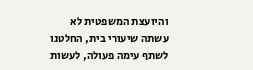והיועצת המשפטית לא עשתה שיעורי בית, החלטנו לשתף עימה פעולה, לעשות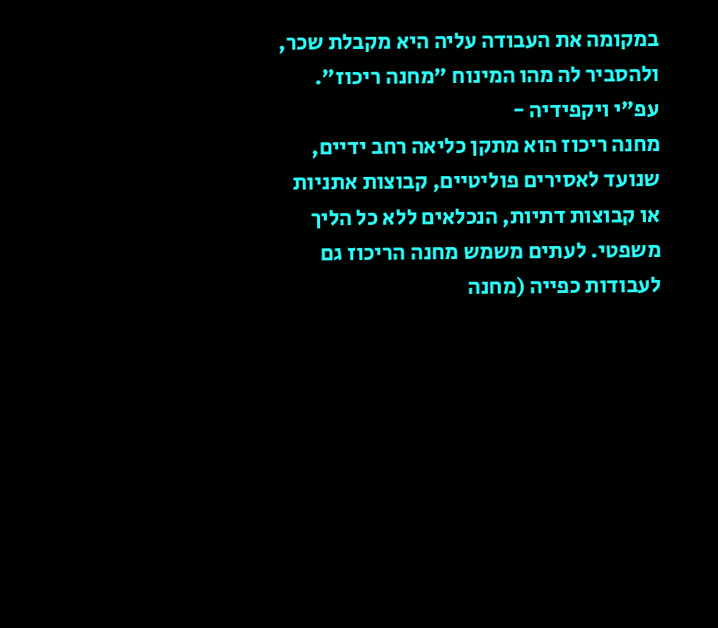במקומה את העבודה עליה היא מקבלת שכר, ולהסביר לה מהו המינוח "מחנה ריכוז".
עפ"י ויקפידיה -
מחנה ריכוז הוא מתקן כליאה רחב ידיים, שנועד לאסירים פוליטיים, קבוצות אתניות או קבוצות דתיות, הנכלאים ללא כל הליך משפטי. לעתים משמש מחנה הריכוז גם לעבודות כפייה (מחנה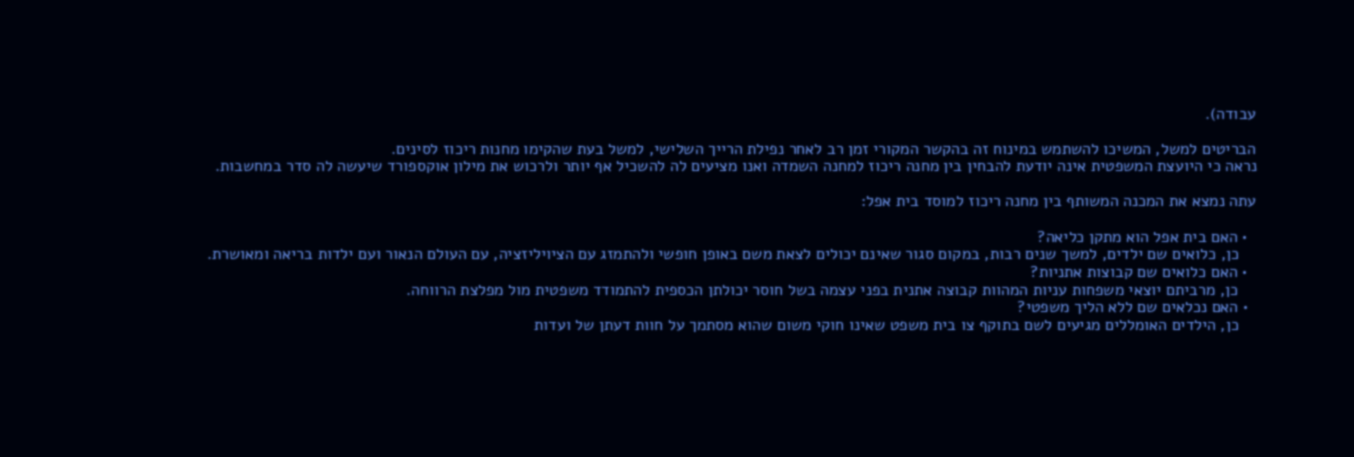עבודה).

הבריטים למשל, המשיכו להשתמש במינוח זה בהקשר המקורי זמן רב לאחר נפילת הרייך השלישי, למשל בעת שהקימו מחנות ריכוז לסינים.
נראה כי היועצת המשפטית אינה יודעת להבחין בין מחנה ריכוז למחנה השמדה ואנו מציעים לה להשכיל אף יותר ולרכוש את מילון אוקספורד שיעשה לה סדר במחשבות.

עתה נמצא את המכנה המשותף בין מחנה ריכוז למוסד בית אפל:

  • האם בית אפל הוא מתקן כליאה?
    כן, כלואים שם ילדים, למשך שנים רבות, במקום סגור שאינם יכולים לצאת משם באופן חופשי ולהתמזג עם הציויליזציה, עם העולם הנאור ועם ילדות בריאה ומאושרת.
  • האם כלואים שם קבוצות אתניות?
    כן, מרביתם יוצאי משפחות עניות המהוות קבוצה אתנית בפני עצמה בשל חוסר יכולתן הכספית להתמודד משפטית מול מפלצת הרווחה.
  • האם נכלאים שם ללא הליך משפטי?
    כן, הילדים האומללים מגיעים לשם בתוקף צו בית משפט שאינו חוקי משום שהוא מסתמך על חוות דעתן של ועדות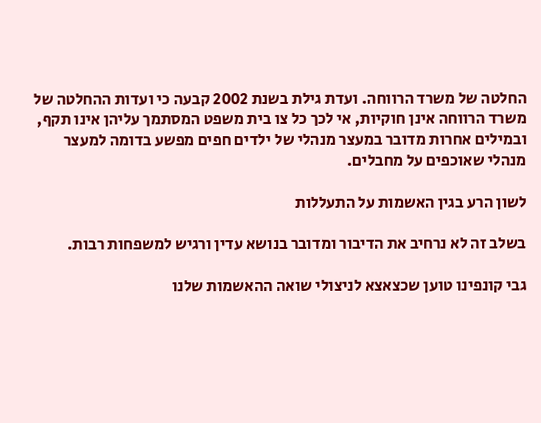החלטה של משרד הרווחה. ועדת גילת בשנת 2002 קבעה כי ועדות ההחלטה של משרד הרווחה אינן חוקיות, אי לכך כל צו בית משפט המסתמך עליהן אינו תקף, ובמילים אחרות מדובר במעצר מנהלי של ילדים חפים מפשע בדומה למעצר מנהלי שאוכפים על מחבלים.

לשון הרע בגין האשמות על התעללות

בשלב זה לא נרחיב את הדיבור ומדובר בנושא עדין ורגיש למשפחות רבות.

גבי קונפינו טוען שכצאצא לניצולי שואה ההאשמות שלנו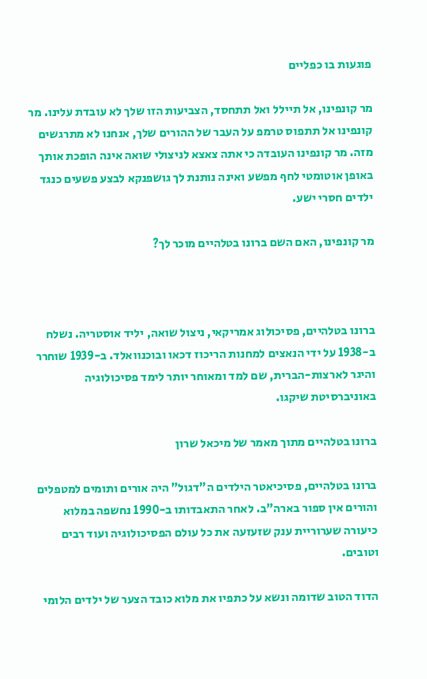פוגעות בו כפליים

מר קונפינו, אל תיילל ואל תתחסד, הצביעות הזו שלך לא עובדת עלינו. מר קונפינו אל תתפוס טרמפ על העבר של ההורים שלך, אנחנו לא מתרגשים מזה. מר קונפינו העובדה כי אתה צאצא לניצולי שואה אינה הופכת אותך באופן אוטומטי לחף מפשע ואינה נותנת לך גושפנקא לבצע פשעים כנגד ילדים חסרי ישע.

מר קונפינו, האם השם ברונו בטלהיים מוכר לך?



ברונו בטלהיים, פסיכולוג אמריקאי, ניצול שואה, יליד אוסטריה. נשלח ב-1938 על ידי הנאצים למחנות הריכוז דכאו ובוכנוואלד. ב-1939 שוחרר והיגר לארצות-הברית, שם למד ומאוחר יותר לימד פסיכולוגיה באוניברסיטת שיקגו.

ברונו בטלהיים מתוך מאמר של מיכאל שרון

ברונו בטלהיים, פסיכיאטר הילדים ה"דגול" היה אורים ותומים למטפלים והורים אין ספור בארה"ב. לאחר התאבדותו ב-1990 נחשפה במלוא כיעורה שערוריית ענק שזעזעה את כל עולם הפסיכולוגיה ועוד רבים וטובים.

הדוד הטוב שדומה ונשא על כתפיו את מלוא כובד הצער של ילדים הלומי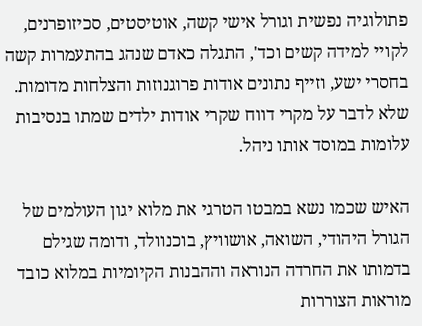פתולוגיה נפשית וגורל אישי קשה, אוטיסטים, סכיזופרנים, לקויי למידה קשים וכד', התגלה כאדם שנהג בהתעמרות קשה בחסרי ישע, וזייף נתונים אודות פרוגנוזות והצלחות מדומות. שלא לדבר על מקרי דווח שקרי אודות ילדים שמתו בנסיבות עלומות במוסד אותו ניהל.

האיש שכמו נשא במבטו הטרגי את מלוא יגון העולמים של הגורל היהודי, השואה, אושוויץ, בוכנוולד, ודומה שגילם בדמותו את החרדה הנוראה וההבנות הקיומיות במלוא כובד מוראות הצוררות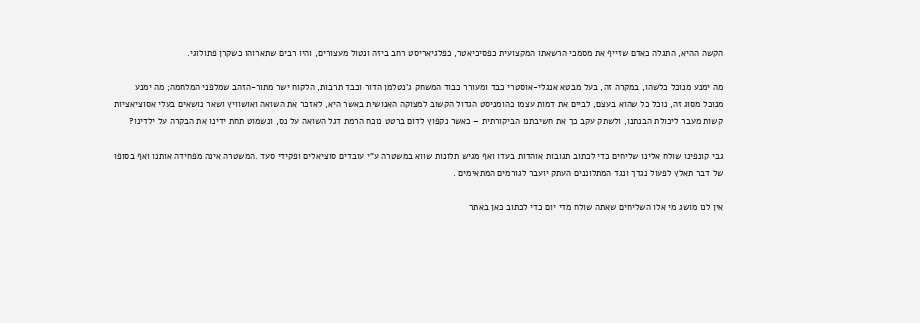הקשה ההיא, התגלה כאדם שזייף את מסמכי הרשאתו המקצועית כפסיכיאטר, כפלגיאריסט רחב ביזה ונטול מעצורים, והיו רבים שתארוהו כשקרן פתולוגי.

מה ימנע מנוכל כלשהו, במקרה זה, בעל מבטא אנגלי-אוסטרי כבד ומעורר כבוד המשחק ג'נטלמן הדור וכבד תרבות, הלקוח ישר מתור-הזהב שמלפני המלחמה; מה ימנע מנוכל מסוג זה, נוכל כל שהוא בעצם, לביים את דמות עצמו כהומניסט הגדול הקשוב למצוקה האנושית באשר היא, לאזכר את השואה ואושוויץ ושאר נושאים בעלי אסוציאציות קשות מעבר ליכולת הבנתנו, ולשתק עקב כך את חשיבתנו הביקורתית – כאשר נקפוץ לדום ברטט נוכח הרמת דגל השואה על נס, ונשמוט תחת ידינו את הבקרה על ילדינו?

גבי קונפינו שולח אלינו שליחים כדי לכתוב תגובות אוהדות בעדו ואף מגיש תלונות שווא במשטרה ע"י עובדים סוציאלים ופקידי סעד .המשטרה אינה מפחידה אותנו ואף בסופו של דבר תאלץ לפעול נגדך ונגד המתלוננים העתק יועבר לגורמים המתאימים .

אין לנו מושג מי אלו השליחים שאתה שולח מדי יום כדי לכתוב כאן באתר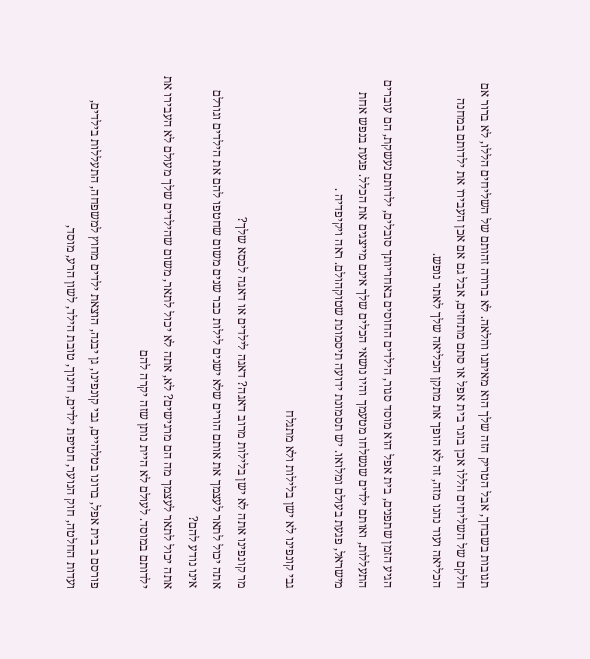תגובות בשבחך, אבל הטריק הזה שלך הוא מאיתנו והלאה. לא ברורה זהותם של השליחים הללו, לא ברור אם חלקם של השליחים הללו אכן בוגר בית אפל או סתם מתחזים, אבל גם אם אכן העבירו את ילדותם במחנה הכליאה ועוד נהנו מזה, זה לא הופך את מתקן הכליאה שלך לאתר נופש.

הגיע הזמן שתפנים, בית אפל הוא מוסד סגור, הילדים החוסים באחריותך סובלים, ילדותם נעשקת, הם עוברים התעללות, ואותם ילדים שנשלחו מטעמך והיו נושאי הכלים שלך אינם מייצגים את הכלל. פגעת בנפש אחת מישראל, פגעת בעולם ומלואו. יש תסמונת ידועה תיסמונת שטוקהולם. ראה ויקיפדיה .

גבי קונפינו לא ישן בלילות ולא מתגלח

מר קונפינו אתה לא ישן בלילות מרוב דאגה? דאגה לילדים או דאגה לכסא שלך?
אתה יכול לתאר לעצמך את אותם הורים שלא ישנים לילות כבר שנים משום שחטפו להם את הילדים וגורלם אינו נודע להם?
אתה יכול לתאר לעצמך מה הם מרגישים? לא, אתה לא יכול לתאר, משום שהילדים שלך מעולם לא העבירו את ילדותם במוסד. לעולם לא היית נותן שזה יקרה להם

פורסם ב בית אפל, ברונו בטלהיים, גבי קונפינו, גן יבנה, הוצאת ילדים מחוץ למשפחה, התעללות בילדים, ועדות החלטה, חוק הנוער, חטיפת ילדים, חינוך, טובת הילד, לשון הרע, מוסד,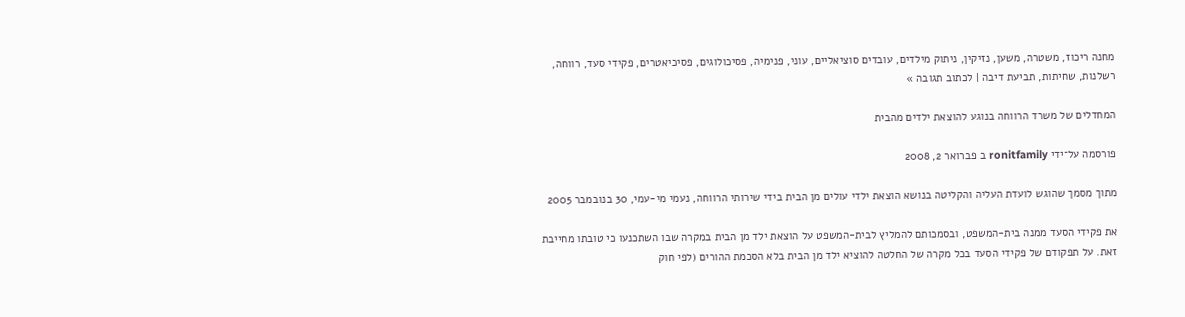מחנה ריכוז, משטרה, משען, נזיקין, ניתוק מילדים, עובדים סוציאליים, עוני, פנימיה, פסיכולוגים, פסיכיאטרים, פקידי סעד, רווחה, רשלנות, שחיתות, תביעת דיבה | לכתוב תגובה »

המחדלים של משרד הרווחה בנוגע להוצאת ילדים מהבית

פורסמה על־ידי ronitfamily ב פברואר 2, 2008

מתוך מסמך שהוגש לועדת העליה והקליטה בנושא הוצאת ילדי עולים מן הבית בידי שירותי הרווחה, נעמי מי-עמי, 30 בנובמבר 2005

את פקידי הסעד ממנה בית-המשפט, ובסמכותם להמליץ לבית-המשפט על הוצאת ילד מן הבית במקרה שבו השתכנעו כי טובתו מחייבת זאת. על תפקודם של פקידי הסעד בכל מקרה של החלטה להוציא ילד מן הבית בלא הסכמת ההורים (לפי חוק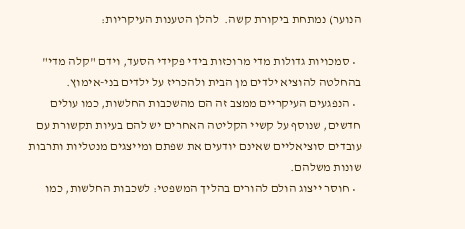הנוער) נמתחת ביקורת קשה.  להלן הטענות העיקריות:

  • סמכויות גדולות מדי מרוכזות בידי פקידי הסעד, וידם "קלה מדי" בהחלטה להוציא ילדים מן הבית ולהכריז על ילדים בני-אימוץ.
  • הנפגעים העיקריים ממצב זה הם מהשכבות החלשות, כמו עולים חדשים, שנוסף על קשיי הקליטה האחרים יש להם בעיות תקשורת עם עובדים סוציאליים שאינם יודעים את שפתם ומייצגים מנטליות ותרבות שונות משלהם.
  • חוסר ייצוג הולם להורים בהליך המשפטי: לשכבות החלשות, כמו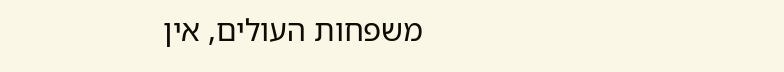משפחות העולים, אין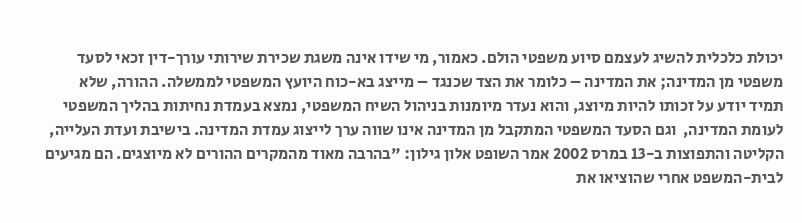יכולת כלכלית להשיג לעצמם סיוע משפטי הולם. כאמור, מי שידו אינה משגת שכירת שירותי עורך-דין זכאי לסעד משפטי מן המדינה; את המדינה – כלומר את הצד שכנגד – מייצג בא-כוח היועץ המשפטי לממשלה. ההורה, שלא תמיד יודע על זכותו להיות מיוצג, והוא נעדר מיומנות בניהול השיח המשפטי, נמצא בעמדת נחיתות בהליך המשפטי לעומת המדינה,  וגם הסעד המשפטי המתקבל מן המדינה אינו שווה ערך לייצוג עמדת המדינה. בישיבת ועדת העלייה, הקליטה והתפוצות ב-13 במרס 2002 אמר השופט אלון גילון: "בהרבה מאוד מהמקרים ההורים לא מיוצגים. הם מגיעים לבית-המשפט אחרי שהוציאו את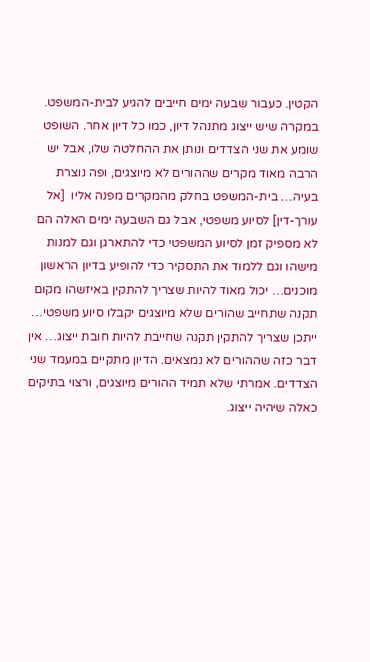הקטין. כעבור שבעה ימים חייבים להגיע לבית-המשפט. במקרה שיש ייצוג מתנהל דיון, כמו כל דיון אחר. השופט שומע את שני הצדדים ונותן את ההחלטה שלו, אבל יש הרבה מאוד מקרים שההורים לא מיוצגים, ופה נוצרת בעיה… בית-המשפט בחלק מהמקרים מפנה אליו  [אל עורך-דין] לסיוע משפטי, אבל גם השבעה ימים האלה הם לא מספיק זמן לסיוע המשפטי כדי להתארגן וגם למנות מישהו וגם ללמוד את התסקיר כדי להופיע בדיון הראשון מוכנים… יכול מאוד להיות שצריך להתקין באיזשהו מקום תקנה שתחייב שהורים שלא מיוצגים יקבלו סיוע משפטי… ייתכן שצריך להתקין תקנה שחייבת להיות חובת ייצוג… אין דבר כזה שההורים לא נמצאים. הדיון מתקיים במעמד שני הצדדים. אמרתי שלא תמיד ההורים מיוצגים, ורצוי בתיקים כאלה שיהיה ייצוג.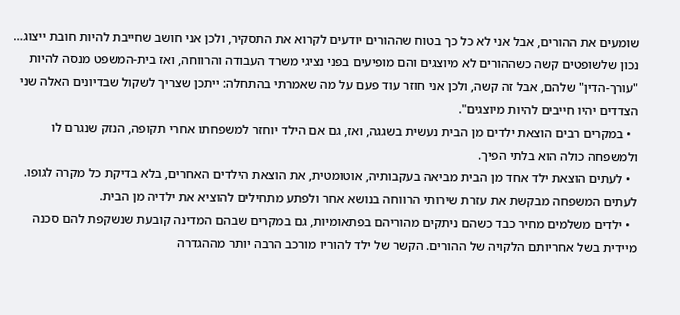שומעים את ההורים, אבל אני לא כל כך בטוח שההורים יודעים לקרוא את התסקיר, ולכן אני חושב שחייבת להיות חובת ייצוג… נכון שלשופטים קשה כשההורים לא מיוצגים והם מופיעים בפני נציגי משרד העבודה והרווחה, ואז בית-המשפט מנסה להיות "עורך-הדין" שלהם, אבל זה קשה, ולכן אני חוזר עוד פעם על מה שאמרתי בהתחלה: ייתכן שצריך לשקול שבדיונים האלה שני הצדדים יהיו חייבים להיות מיוצגים".
  • במקרים רבים הוצאת ילדים מן הבית נעשית בשגגה, ואז, גם אם הילד יוחזר למשפחתו אחרי תקופה, הנזק שנגרם לו ולמשפחה כולה הוא בלתי הפיך.
  • לעתים הוצאת ילד אחד מן הבית מביאה בעקבותיה, אוטומטית, את הוצאת הילדים האחרים, בלא בדיקת כל מקרה לגופו. לעתים המשפחה מבקשת את עזרת שירותי הרווחה בנושא אחר ולפתע מתחילים להוציא את ילדיה מן הבית.
  • ילדים משלמים מחיר כבד כשהם ניתקים מהוריהם בפתאומיות, גם במקרים שבהם המדינה קובעת שנשקפת להם סכנה מיידית בשל אחריותם הלקויה של ההורים. הקשר של ילד להוריו מורכב הרבה יותר מההגדרה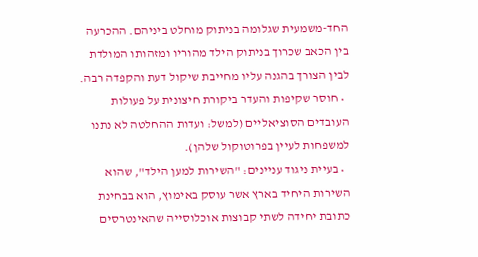החד-משמעית שגלומה בניתוק מוחלט ביניהם. ההכרעה בין הכאב שכרוך בניתוק הילד מהוריו ומזהותו המולדת לבין הצורך בהגנה עליו מחייבת שיקול דעת והקפדה רבה.
  • חוסר שקיפות והעדר ביקורת חיצונית על פעולות העובדים הסוציאליים (למשל: ועדות ההחלטה לא נתנו למשפחות לעיין בפרוטוקול שלהן).
  • בעיית ניגוד עניינים: "השירות למען הילד", שהוא השירות היחיד בארץ אשר עוסק באימוץ, הוא בבחינת כתובת יחידה לשתי קבוצות אוכלוסייה שהאינטרסים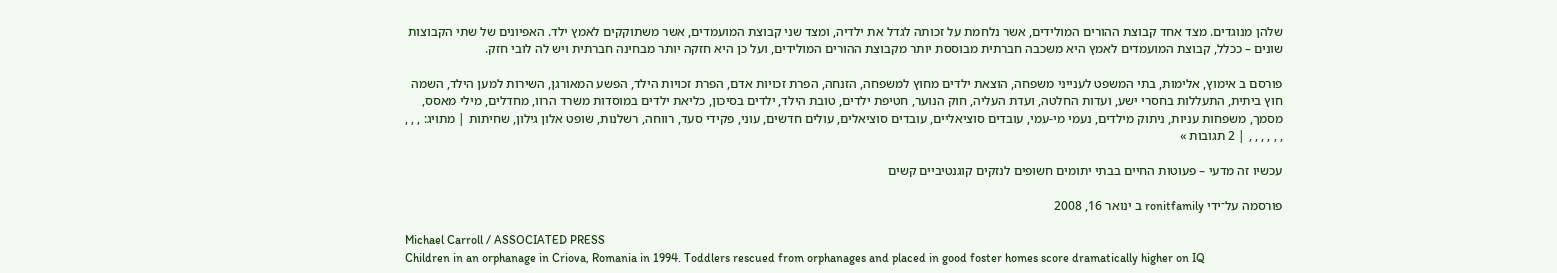שלהן מנוגדים. מצד אחד קבוצת ההורים המולידים, אשר נלחמת על זכותה לגדל את ילדיה, ומצד שני קבוצת המועמדים, אשר משתוקקים לאמץ ילד. האפיונים של שתי הקבוצות שונים – ככלל, קבוצת המועמדים לאמץ היא משכבה חברתית מבוססת יותר מקבוצת ההורים המולידים, ועל כן היא חזקה יותר מבחינה חברתית ויש לה לובי חזק.

פורסם ב אימוץ, אלימות, בתי המשפט לענייני משפחה, הוצאת ילדים מחוץ למשפחה, הזנחה, הפרת זכויות אדם, הפרת זכויות הילד, הפשע המאורגן, השירות למען הילד, השמה חוץ ביתית, התעללות בחסרי ישע, ועדות החלטה, ועדת העליה, חוק הנוער, חטיפת ילדים, טובת הילד, ילדים בסיכון, כליאת ילדים במוסדות משרד הרוו, מחדלים, מילי מאסס, מסמך, משפחות עניות, ניתוק מילדים, נעמי מי-עמי, עובדים סוציאליים, עובדים סוציאלים, עולים חדשים, עוני, פקידי סעד, רווחה, רשלנות, שופט אלון גילון, שחיתות | מתויג: , , , , , , , , , | 2 תגובות »

עכשיו זה מדעי – פעוטות החיים בבתי יתומים חשופים לנזקים קוגנטיביים קשים

פורסמה על־ידי ronitfamily ב ינואר 16, 2008

Michael Carroll / ASSOCIATED PRESS
Children in an orphanage in Criova, Romania in 1994. Toddlers rescued from orphanages and placed in good foster homes score dramatically higher on IQ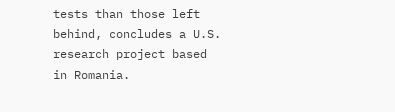tests than those left behind, concludes a U.S. research project based in Romania.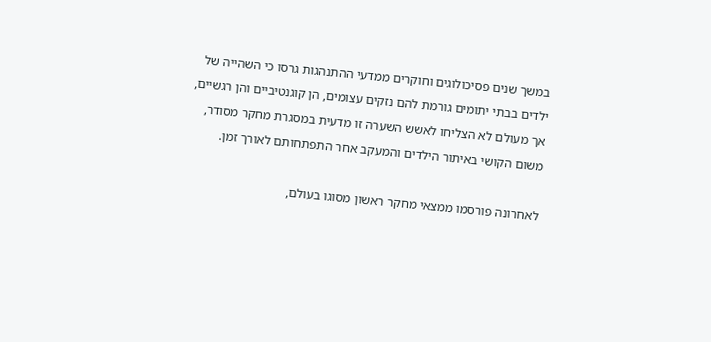במשך שנים פסיכולוגים וחוקרים ממדעי ההתנהגות גרסו כי השהייה של ילדים בבתי יתומים גורמת להם נזקים עצומים, הן קוגנטיביים והן רגשיים, אך מעולם לא הצליחו לאשש השערה זו מדעית במסגרת מחקר מסודר, משום הקושי באיתור הילדים והמעקב אחר התפתחותם לאורך זמן.

לאחרונה פורסמו ממצאי מחקר ראשון מסוגו בעולם,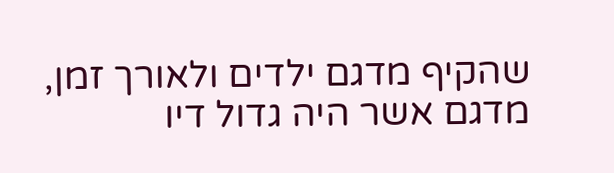שהקיף מדגם ילדים ולאורך זמן, מדגם אשר היה גדול דיו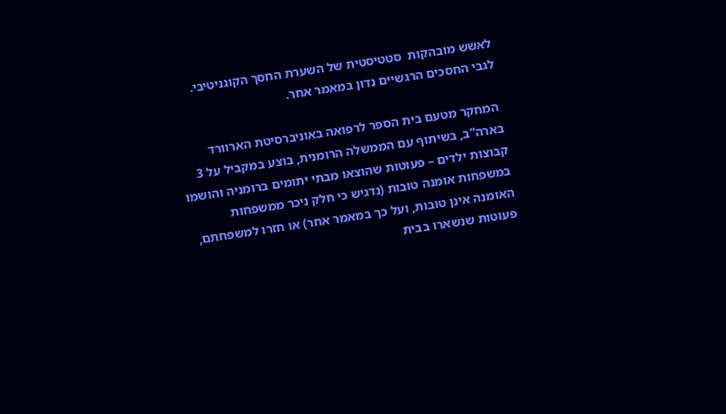לאשש מובהקות  סטטיסטית של השערת החסך הקוגניטיבי. לגבי החסכים הרגשיים נדון במאמר אחר.

 המחקר מטעם בית הספר לרפואה באוניברסיטת הארוורד בארה”ב, בשיתוף עם הממשלה הרומנית, בוצע במקביל על 3 קבוצות ילדים – פעוטות שהוצאו מבתי יתומים ברומניה והושמו במשפחות אומנה טובות (נדגיש כי חלק ניכר ממשפחות האומנה אינן טובות, ועל כך במאמר אחר) או חזרו למשפחתם, פעוטות שנשארו בבית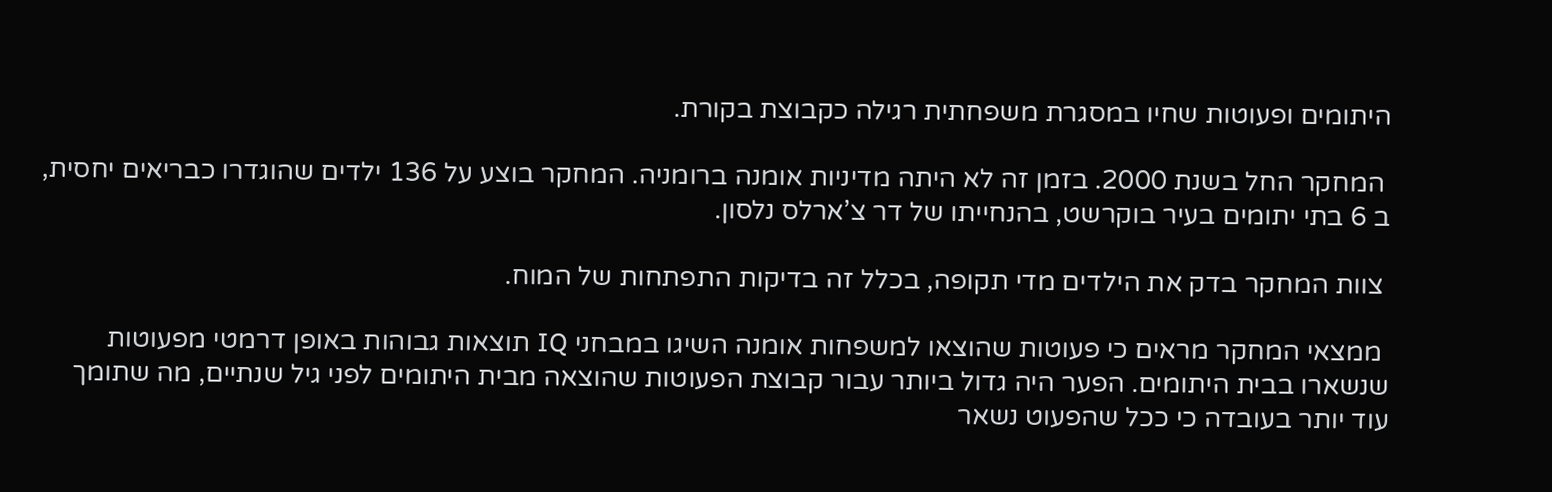היתומים ופעוטות שחיו במסגרת משפחתית רגילה כקבוצת בקורת.

 המחקר החל בשנת 2000. בזמן זה לא היתה מדיניות אומנה ברומניה. המחקר בוצע על 136 ילדים שהוגדרו כבריאים יחסית, ב 6 בתי יתומים בעיר בוקרשט, בהנחייתו של דר צ’ארלס נלסון.

 צוות המחקר בדק את הילדים מדי תקופה, בכלל זה בדיקות התפתחות של המוח.

 ממצאי המחקר מראים כי פעוטות שהוצאו למשפחות אומנה השיגו במבחני IQ תוצאות גבוהות באופן דרמטי מפעוטות שנשארו בבית היתומים. הפער היה גדול ביותר עבור קבוצת הפעוטות שהוצאה מבית היתומים לפני גיל שנתיים, מה שתומך עוד יותר בעובדה כי ככל שהפעוט נשאר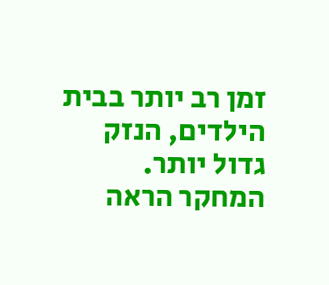זמן רב יותר בבית הילדים, הנזק גדול יותר. המחקר הראה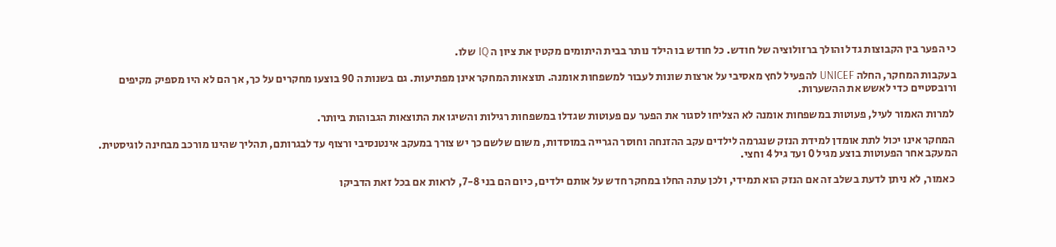כי הפער בין הקבוצות גדל והולך ברזולוציה של חודש. כל חודש בו הילד נותר בבית היתומים מקטין את ציון ה IQ שלו.

בעקבות המחקר, החלה UNICEF להפעיל לחץ מאסיבי על ארצות שונות לעבור למשפחות אומנה. תוצאות המחקר אינן מפתיעות. גם בשנות ה 90 בוצעו מחקרים על כך, אך הם לא היו מספיק מקיפים ורובסטיים כדי לאשש את ההשערות.

 למרות האמור לעיל, פעוטות במשפחות אומנה לא הצליחו לסגור את הפער עם פעוטות שגדלו במשפחות רגילות והשיגו את התוצאות הגבוהות ביותר.

 המחקר אינו יכול לתת אומדן למידת הנזק שנגרמה לילדים עקב ההזנחה וחוסר הגרייה במוסדות, משום שלשם כך יש צורך במעקב אינטנסיבי ורצוף עד לבגרותם, תהליך שהינו מורכב מבחינה לוגיסטית. המעקב אחר הפעוטות בוצע מגיל 0 ועד גיל 4 וחצי.

 כאמור, לא ניתן לדעת בשלב זה אם הנזק הוא תמידי, ולכן עתה החלו במחקר חדש על אותם ילדים, כיום הם בני 7-8, לראות אם בכל זאת הדביקו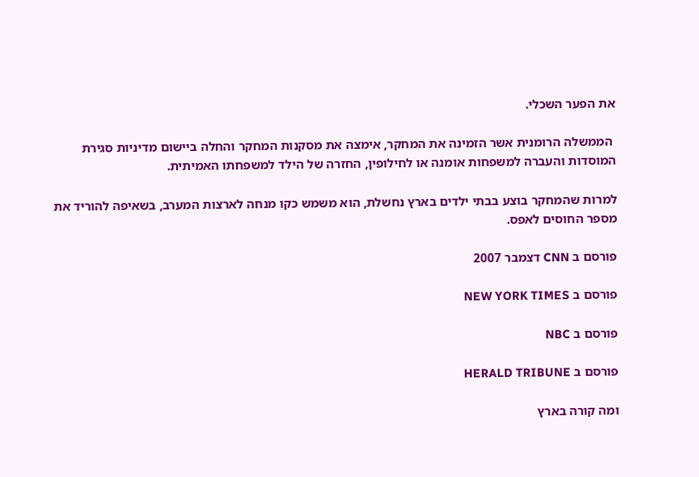את הפער השכלי.

 הממשלה הרומנית אשר הזמינה את המחקר, אימצה את מסקנות המחקר והחלה ביישום מדיניות סגירת המוסדות והעברה למשפחות אומנה או לחילופין, החזרה של הילד למשפחתו האמיתית.

למרות שהמחקר בוצע בבתי ילדים בארץ נחשלת, הוא משמש כקו מנחה לארצות המערב, בשאיפה להוריד את מספר החוסים לאפס.

פורסם ב CNN דצמבר 2007

פורסם ב NEW YORK TIMES

פורסם ב NBC

פורסם ב HERALD TRIBUNE

ומה קורה בארץ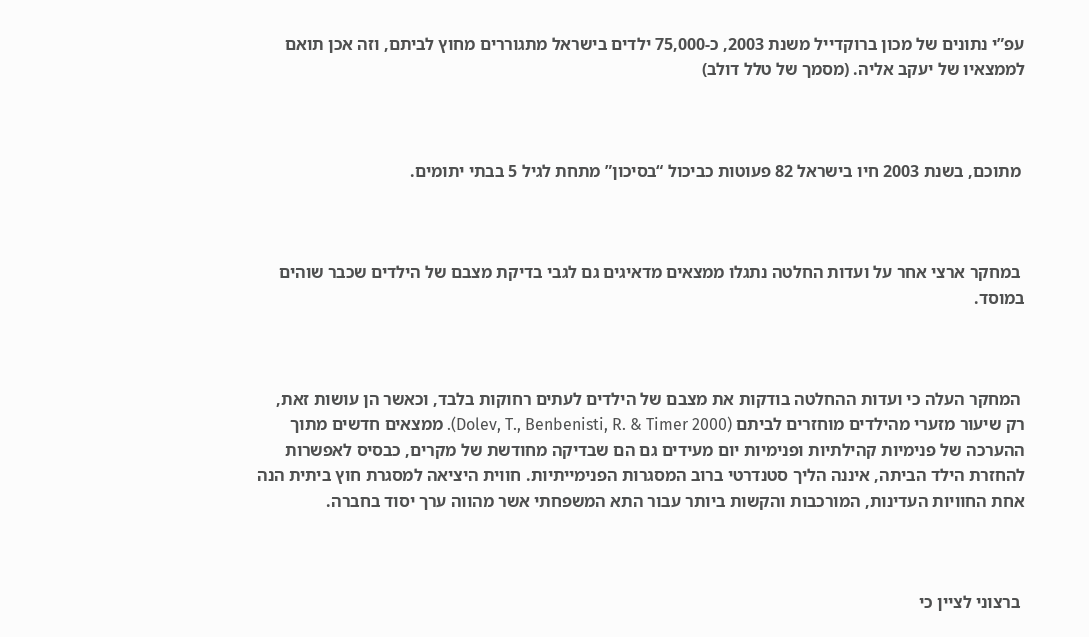עפ”י נתונים של מכון ברוקדייל משנת 2003, כ-75,000 ילדים בישראל מתגוררים מחוץ לביתם, וזה אכן תואם לממצאיו של יעקב אליה. (מסמך של טלל דולב)



 מתוכם, בשנת 2003 חיו בישראל 82 פעוטות כביכול “בסיכון” מתחת לגיל 5 בבתי יתומים.



 במחקר ארצי אחר על ועדות החלטה נתגלו ממצאים מדאיגים גם לגבי בדיקת מצבם של הילדים שכבר שוהים במוסד.



 המחקר העלה כי ועדות ההחלטה בודקות את מצבם של הילדים לעתים רחוקות בלבד, וכאשר הן עושות זאת, רק שיעור מזערי מהילדים מוחזרים לביתם (Dolev, T., Benbenisti, R. & Timer 2000). ממצאים חדשים מתוך ההערכה של פנימיות קהילתיות ופנימיות יום מעידים גם הם שבדיקה מחודשת של מקרים, כבסיס לאפשרות להחזרת הילד הביתה, איננה הליך סטנדרטי ברוב המסגרות הפנימייתיות. חווית היציאה למסגרת חוץ ביתית הנה אחת החוויות העדינות, המורכבות והקשות ביותר עבור התא המשפחתי אשר מהווה ערך יסוד בחברה.



 ברצוני לציין כי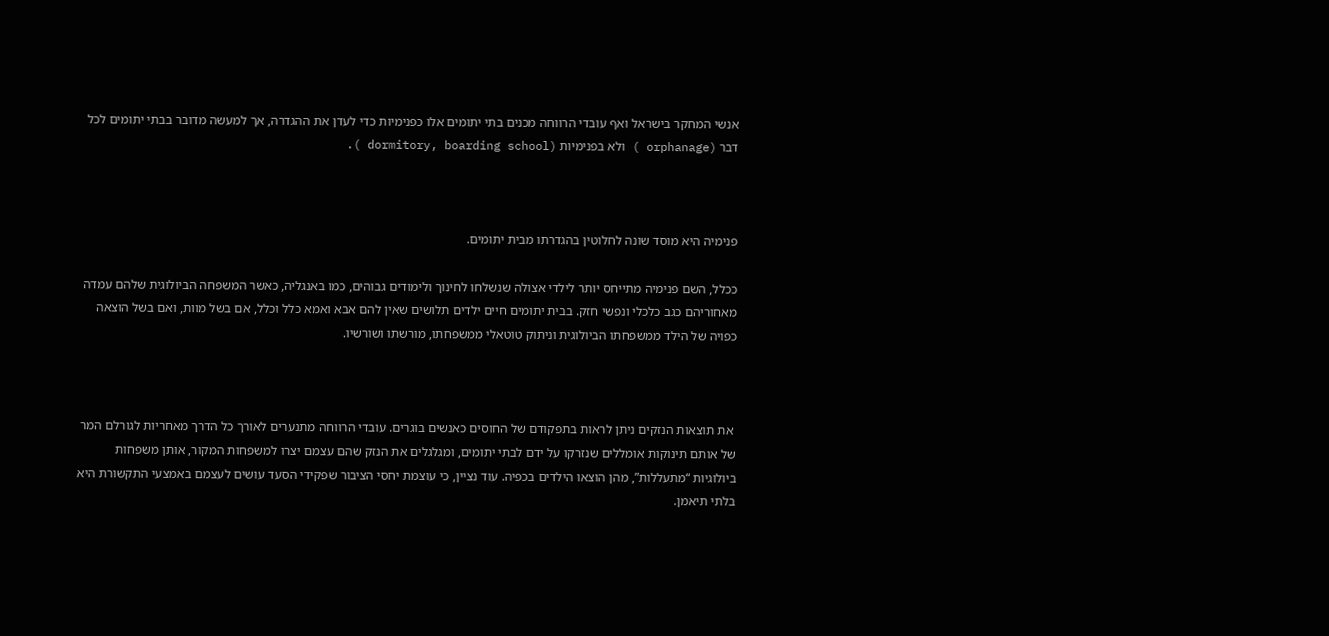אנשי המחקר בישראל ואף עובדי הרווחה מכנים בתי יתומים אלו כפנימיות כדי לעדן את ההגדרה, אך למעשה מדובר בבתי יתומים לכל דבר (orphanage ) ולא בפנימיות (dormitory, boarding school ).



פנימיה היא מוסד שונה לחלוטין בהגדרתו מבית יתומים.

ככלל, השם פנימיה מתייחס יותר לילדי אצולה שנשלחו לחינוך ולימודים גבוהים, כמו באנגליה, כאשר המשפחה הביולוגית שלהם עמדה מאחוריהם כגב כלכלי ונפשי חזק. בבית יתומים חיים ילדים תלושים שאין להם אבא ואמא כלל וכלל, אם בשל מוות, ואם בשל הוצאה כפויה של הילד ממשפחתו הביולוגית וניתוק טוטאלי ממשפחתו, מורשתו ושורשיו.



 את תוצאות הנזקים ניתן לראות בתפקודם של החוסים כאנשים בוגרים. עובדי הרווחה מתנערים לאורך כל הדרך מאחריות לגורלם המר של אותם תינוקות אומללים שנזרקו על ידם לבתי יתומים, ומגלגלים את הנזק שהם עצמם יצרו למשפחות המקור, אותן משפחות ביולוגיות “מתעללות”, מהן הוצאו הילדים בכפיה. עוד נציין, כי עוצמת יחסי הציבור שפקידי הסעד עושים לעצמם באמצעי התקשורת היא בלתי תיאמן.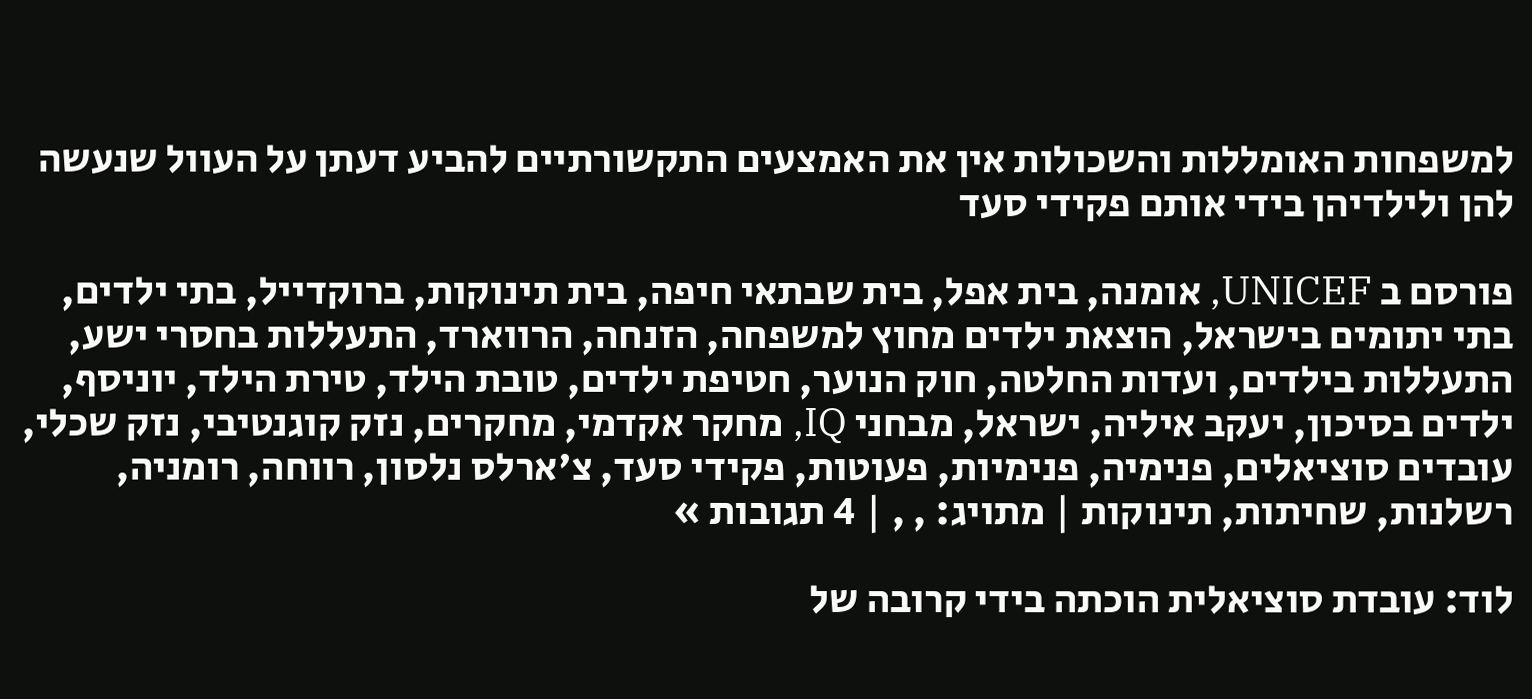למשפחות האומללות והשכולות אין את האמצעים התקשורתיים להביע דעתן על העוול שנעשה להן ולילדיהן בידי אותם פקידי סעד

פורסם ב UNICEF, אומנה, בית אפל, בית שבתאי חיפה, בית תינוקות, ברוקדייל, בתי ילדים, בתי יתומים בישראל, הוצאת ילדים מחוץ למשפחה, הזנחה, הרווארד, התעללות בחסרי ישע, התעללות בילדים, ועדות החלטה, חוק הנוער, חטיפת ילדים, טובת הילד, טירת הילד, יוניסף, ילדים בסיכון, יעקב איליה, ישראל, מבחני IQ, מחקר אקדמי, מחקרים, נזק קוגנטיבי, נזק שכלי, עובדים סוציאלים, פנימיה, פנימיות, פעוטות, פקידי סעד, צ'ארלס נלסון, רווחה, רומניה, רשלנות, שחיתות, תינוקות | מתויג: , , | 4 תגובות »

לוד: עובדת סוציאלית הוכתה בידי קרובה של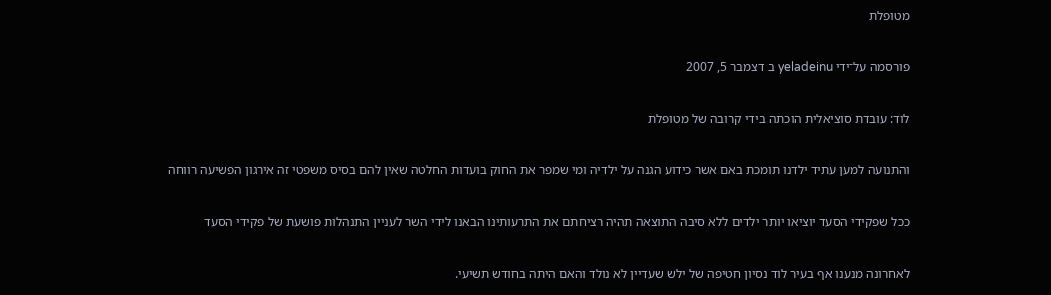מטופלת

פורסמה על־ידי yeladeinu ב דצמבר 5, 2007

לוד: עובדת סוציאלית הוכתה בידי קרובה של מטופלת

והתנועה למען עתיד ילדנו תומכת באם אשר כידוע הגנה על ילדיה ומי שמפר את החוק בועדות החלטה שאין להם בסיס משפטי זה אירגון הפשיעה רווחה

ככל שפקידי הסעד יוציאו יותר ילדים ללא סיבה התוצאה תהיה רציחתם את התרעותינו הבאנו לידי השר לעניין התנהלות פושעת של פקידי הסעד

לאחרונה מנענו אף בעיר לוד נסיון חטיפה של ילש שעדיין לא נולד והאם היתה בחודש תשיעי.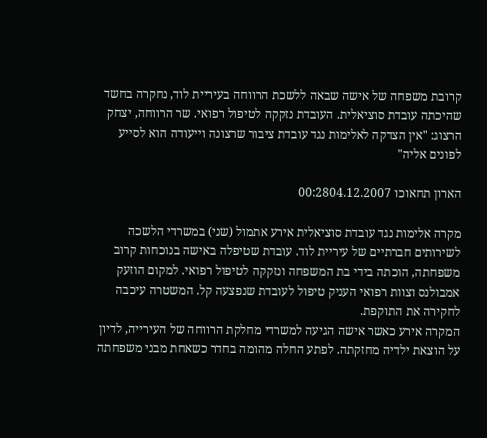קרובת משפחה של אישה שבאה ללשכת הרווחה בעיריית לוד, נחקרה בחשד שהיכתה עובדת סוציאלית. העובדת נזקקה לטיפול רפואי. שר הרווחה, יצחק הרצוג: "אין הצדקה לאלימות נגד עובדת ציבור שרצונה וייעודה הוא לסייע לפונים אליה"

הארון תחאוכו 00:2804.12.2007

מקרה אלימות נגד עובדת סוציאלית אירע אתמול (שני) במשרדי הלשכה לשירותים חברתיים של עיריית לוד. עובדת שטיפלה באישה בנוכחות קרוב משפחתה, הוכתה בידי בת המשפחה ונזקקה לטיפול רפואי. למקום הוזעק אמבולנס וצוות רפואי העניק טיפול לעובדת שנפצעה קל. המשטרה עיכבה לחקירה את התוקפת.
המקרה אירע כאשר אישה הגיעה למשרדי מחלקת הרווחה של העירייה, לדיון על הוצאת ילדיה מחזקתה. לפתע החלה מהומה בחדר כשאחת מבני משפחתה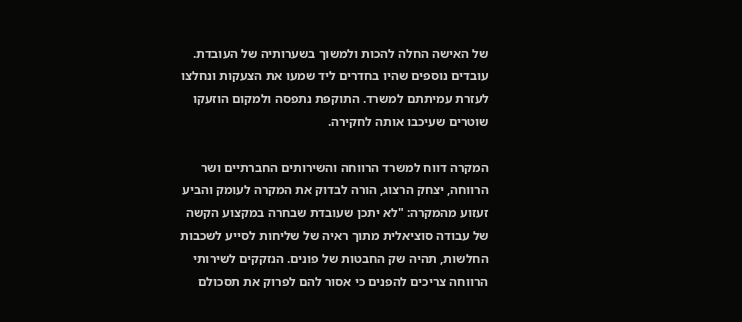של האישה החלה להכות ולמשוך בשערותיה של העובדת. עובדים נוספים שהיו בחדרים ליד שמעו את הצעקות ונחלצו לעזרת עמיתתם למשרד. התוקפת נתפסה ולמקום הוזעקו שוטרים שעיכבו אותה לחקירה.

המקרה דווח למשרד הרווחה והשירותים החברתיים ושר הרווחה, יצחק הרצוג, הורה לבדוק את המקרה לעומק והביע זעזוע מהמקרה: "לא יתכן שעובדת שבחרה במקצוע הקשה של עבודה סוציאלית מתוך ראיה של שליחות לסייע לשכבות החלשות, תהיה שק החבטות של פונים. הנזקקים לשירותי הרווחה צריכים להפנים כי אסור להם לפרוק את תסכולם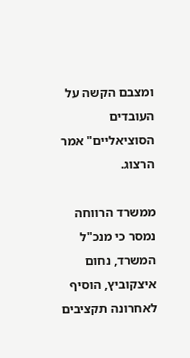ומצבם הקשה על העובדים הסוציאליים" אמר הרצוג.

ממשרד הרווחה נמסר כי מנכ"ל המשרד, נחום איצקוביץ, הוסיף לאחרונה תקציבים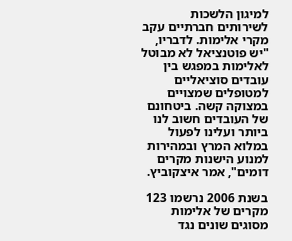למיגון הלשכות לשירותים חברתיים עקב מקרי אלימות. לדבריו, "יש פוטנציאל לא מבוטל לאלימות במפגש בין עובדים סוציאליים למטופלים שמצויים במצוקה קשה. ביטחונם של העובדים חשוב לנו ביותר ועלינו לפעול במלוא המרץ ובמהירות למנוע הישנות מקרים דומים", אמר איצקוביץ.

בשנת 2006 נרשמו 123 מקרים של אלימות מסוגים שונים נגד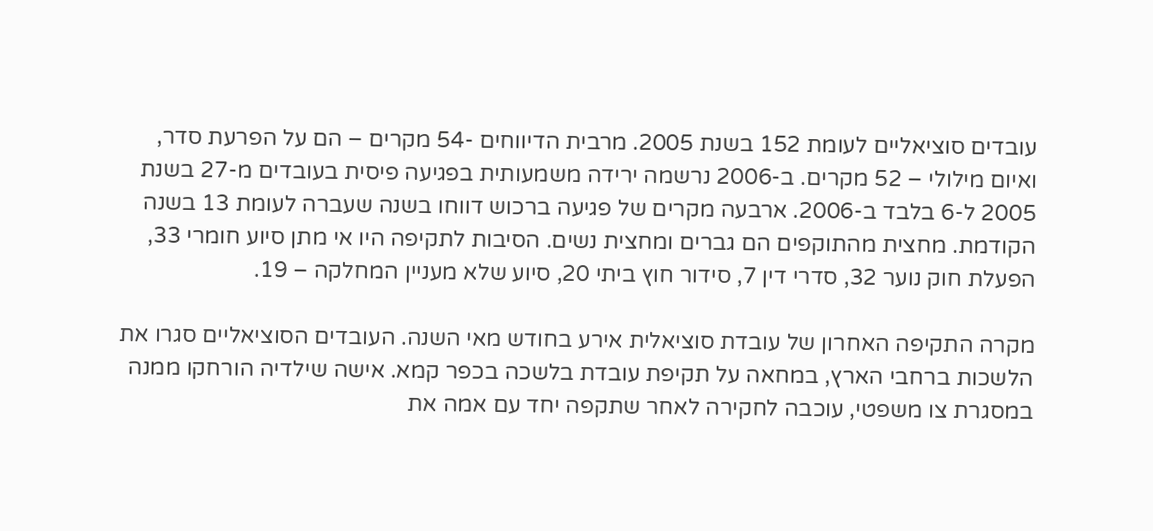עובדים סוציאליים לעומת 152 בשנת 2005. מרבית הדיווחים -54 מקרים – הם על הפרעת סדר, ואיום מילולי – 52 מקרים. ב-2006 נרשמה ירידה משמעותית בפגיעה פיסית בעובדים מ-27 בשנת 2005 ל-6 בלבד ב-2006. ארבעה מקרים של פגיעה ברכוש דווחו בשנה שעברה לעומת 13 בשנה הקודמת. מחצית מהתוקפים הם גברים ומחצית נשים. הסיבות לתקיפה היו אי מתן סיוע חומרי 33, הפעלת חוק נוער 32, סדרי דין 7, סידור חוץ ביתי 20, סיוע שלא מעניין המחלקה – 19.

מקרה התקיפה האחרון של עובדת סוציאלית אירע בחודש מאי השנה. העובדים הסוציאליים סגרו את הלשכות ברחבי הארץ, במחאה על תקיפת עובדת בלשכה בכפר קמא. אישה שילדיה הורחקו ממנה במסגרת צו משפטי, עוכבה לחקירה לאחר שתקפה יחד עם אמה את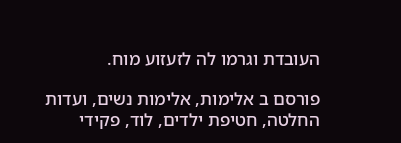העובדת וגרמו לה לזעזוע מוח.

פורסם ב אלימות, אלימות נשים, ועדות החלטה, חטיפת ילדים, לוד, פקידי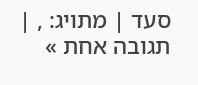סעד | מתויג: , | תגובה אחת »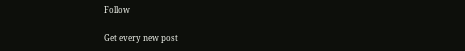Follow

Get every new post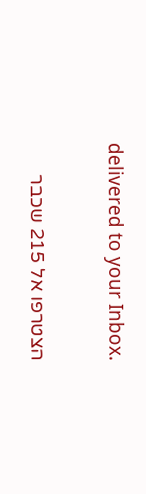delivered to your Inbox.

הצטרפו אל 215 שכבר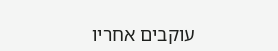עוקבים אחריו